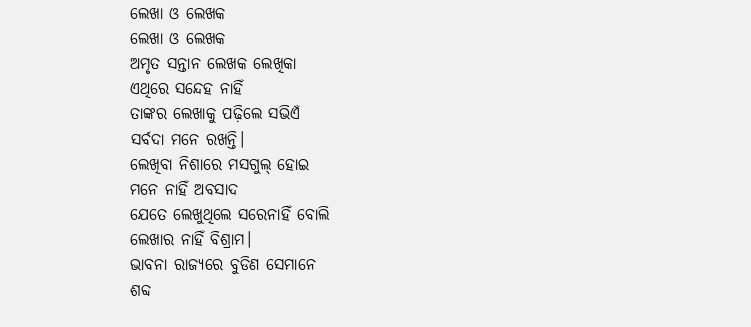ଲେଖା ଓ ଲେଖକ
ଲେଖା ଓ ଲେଖକ
ଅମୃତ ସନ୍ତାନ ଲେଖକ ଲେଖିକା
ଏଥିରେ ସନ୍ଦେହ ନାହିଁ
ତାଙ୍କର ଲେଖାକୁ ପଢ଼ିଲେ ସଭିଏଁ
ସର୍ବଦା ମନେ ରଖନ୍ତି।
ଲେଖିବା ନିଶାରେ ମସଗୁଲ୍ ହୋଇ
ମନେ ନାହିଁ ଅବସାଦ
ଯେତେ ଲେଖୁଥିଲେ ସରେନାହିଁ ବୋଲି
ଲେଖାର ନାହିଁ ବିଶ୍ରାମ।
ଭାବନା ରାଜ୍ୟରେ ବୁଡିଣ ସେମାନେ
ଶବ୍ଦ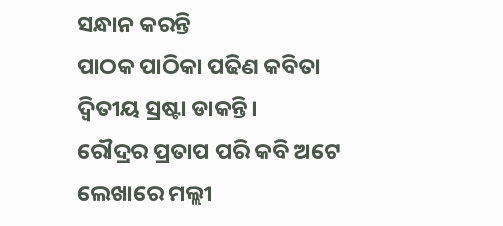ସନ୍ଧାନ କରନ୍ତି
ପାଠକ ପାଠିକା ପଢିଣ କବିତା
ଦ୍ବିତୀୟ ସ୍ରଷ୍ଟା ଡାକନ୍ତି।
ରୌଦ୍ରର ପ୍ରତାପ ପରି କବି ଅଟେ
ଲେଖାରେ ମଲ୍ଲୀ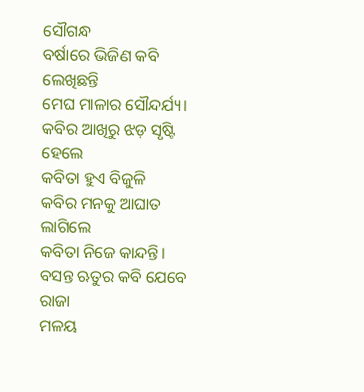ସୌଗନ୍ଧ
ବର୍ଷାରେ ଭିଜିଣ କବି ଲେଖିଛନ୍ତି
ମେଘ ମାଳାର ସୌନ୍ଦର୍ଯ୍ୟ।
କବିର ଆଖିରୁ ଝଡ଼ ସୃଷ୍ଟି ହେଲେ
କବିତା ହୁଏ ବିଜୁଳି
କବିର ମନକୁ ଆଘାତ ଲାଗିଲେ
କବିତା ନିଜେ କାନ୍ଦନ୍ତି।
ବସନ୍ତ ଋତୁର କବି ଯେବେ ରାଜା
ମଳୟ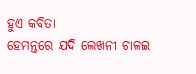ହୁଏ କବିତା
ହେମନ୍ତରେ ଯଦି ଲେଖନୀ ଚାଳଇ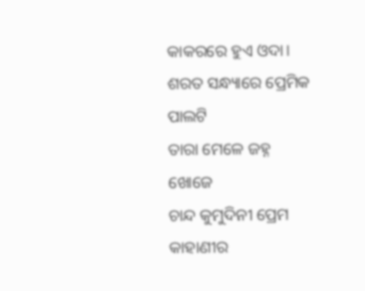କାକରରେ ହୁଏ ଓଦା।
ଶରତ ସନ୍ଧ୍ୟାରେ ପ୍ରେମିକ ପାଲଟି
ତାରା ମେଳେ ଜହ୍ନ ଖୋଜେ
ଚାନ୍ଦ କୁମୁଦିନୀ ପ୍ରେମ କାହାଣୀର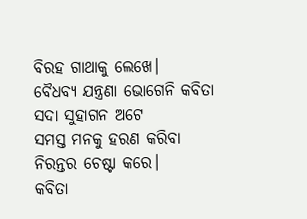ବିରହ ଗାଥାକୁ ଲେଖେ।
ବୈଧବ୍ୟ ଯନ୍ତ୍ରଣା ଭୋଗେନି କବିତା
ସଦା ସୁହାଗନ ଅଟେ
ସମସ୍ତ ମନକୁ ହରଣ କରିବା
ନିରନ୍ତର ଚେଷ୍ଟା କରେ।
କବିତା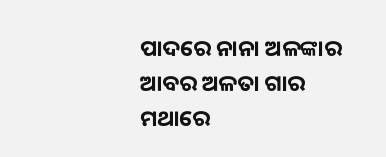ପାଦରେ ନାନା ଅଳଙ୍କାର
ଆବର ଅଳତା ଗାର
ମଥାରେ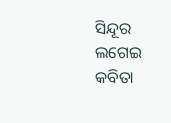ସିନ୍ଦୂର ଲଗେଇ କବିତା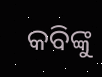କବିଙ୍କୁ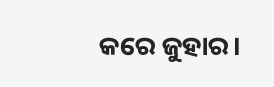କରେ ଜୁହାର।